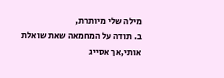מילה שלי מיותרת,
ב. תודה על המחמאה שאת שואלת אותי,אך אסייג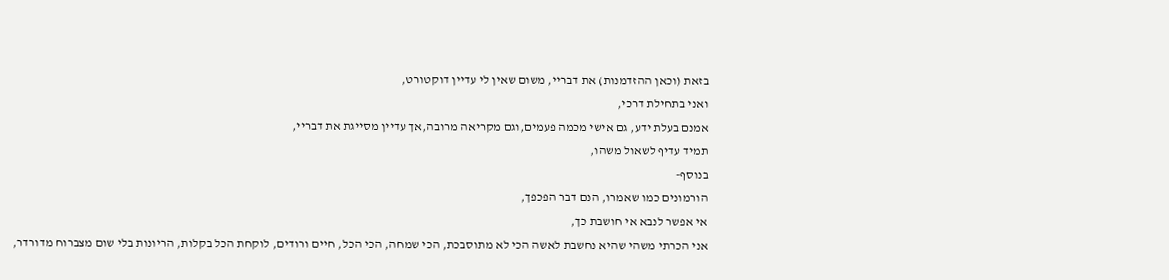בזאת (וכאן ההזדמנות) את דבריי, משום שאין לי עדיין דוקטורט,
ואני בתחילת דרכי,
אמנם בעלת ידע, גם אישי מכמה פעמים,וגם מקריאה מרובה,אך עדיין מסייגת את דבריי,
תמיד עדיף לשאול משהו,
בנוסף-
הורמונים כמו שאמרו, הנם דבר הפכפך,
אי אפשר לנבא אי חושבת כך,
אני הכרתי משהי שהיא נחשבת לאשה הכי לא מתוסבכת, הכי שמחה, הכי הכל, חיים ורודים, לוקחת הכל בקלות, הריונות בלי שום מצברוח מדורדר,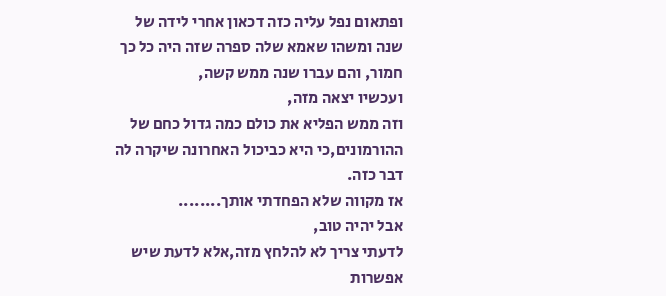ופתאום נפל עליה כזה דכאון אחרי לידה של שנה ומשהו שאמא שלה ספרה שזה היה כל כך חמור, והם עברו שנה ממש קשה,
ועכשיו יצאה מזה,
וזה ממש הפליא את כולם כמה גדול כחם של ההורמונים,כי היא כביכול האחרונה שיקרה לה דבר כזה.
אז מקווה שלא הפחדתי אותך........
אבל יהיה טוב,
לדעתי צריך לא להלחץ מזה,אלא לדעת שיש אפשרות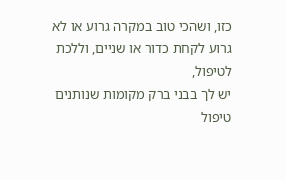כזו, ושהכי טוב במקרה גרוע או לא גרוע לקחת כדור או שניים, וללכת לטיפול,
יש לך בבני ברק מקומות שנותנים טיפול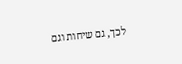לכך, גם שיחות וגם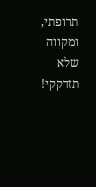תרופתי,
ומקווה שלא תזדקקי!